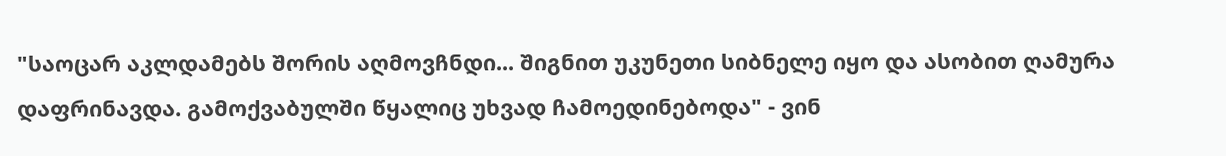"საოცარ აკლდამებს შორის აღმოვჩნდი... შიგნით უკუნეთი სიბნელე იყო და ასობით ღამურა დაფრინავდა. გამოქვაბულში წყალიც უხვად ჩამოედინებოდა" - ვინ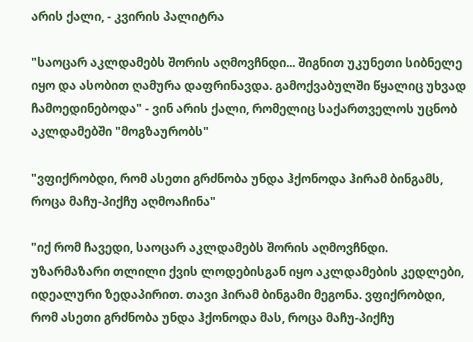არის ქალი, - კვირის პალიტრა

"საოცარ აკლდამებს შორის აღმოვჩნდი... შიგნით უკუნეთი სიბნელე იყო და ასობით ღამურა დაფრინავდა. გამოქვაბულში წყალიც უხვად ჩამოედინებოდა" - ვინ არის ქალი, რომელიც საქართველოს უცნობ აკლდამებში "მოგზაურობს"

"ვფიქრობდი, რომ ასეთი გრძნობა უნდა ჰქონოდა ჰირამ ბინგამს, როცა მაჩუ-პიქჩუ აღმოაჩინა"

"იქ რომ ჩავედი, საოცარ აკლდამებს შორის აღმოვჩნდი. უზარმაზარი თლილი ქვის ლოდებისგან იყო აკლდამების კედლები, იდეალური ზედაპირით. თავი ჰირამ ბინგამი მეგონა. ვფიქრობდი, რომ ასეთი გრძნობა უნდა ჰქონოდა მას, როცა მაჩუ-პიქჩუ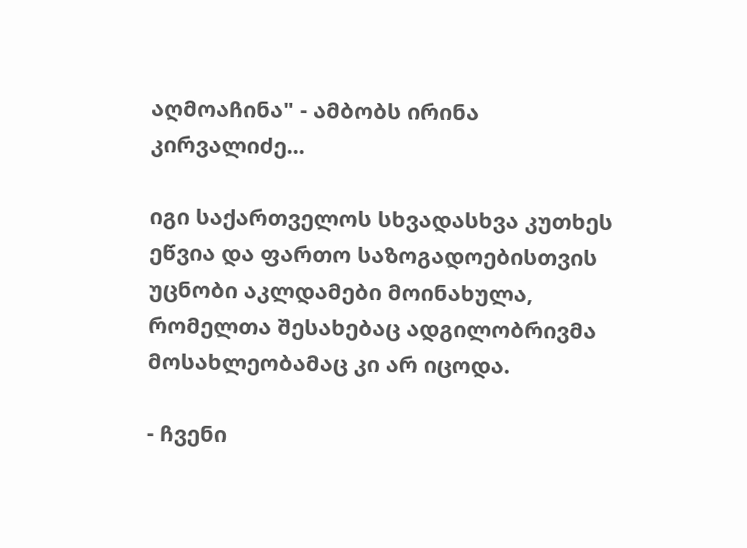აღმოაჩინა" - ამბობს ირინა კირვალიძე...

იგი საქართველოს სხვადასხვა კუთხეს ეწვია და ფართო საზოგადოებისთვის უცნობი აკლდამები მოინახულა, რომელთა შესახებაც ადგილობრივმა მოსახლეობამაც კი არ იცოდა.

- ჩვენი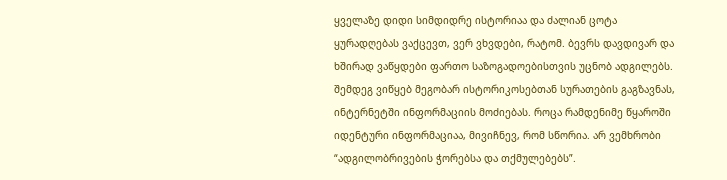ყველაზე დიდი სიმდიდრე ისტორიაა და ძალიან ცოტა ყურადღებას ვაქცევთ, ვერ ვხვდები, რატომ. ბევრს დავდივარ და ხშირად ვაწყდები ფართო საზოგადოებისთვის უცნობ ადგილებს. შემდეგ ვიწყებ მეგობარ ისტორიკოსებთან სურათების გაგზავნას, ინტერნეტში ინფორმაციის მოძიებას. როცა რამდენიმე წყაროში იდენტური ინფორმაციაა, მივიჩნევ, რომ სწორია. არ ვემხრობი “ადგილობრივების ჭორებსა და თქმულებებს”.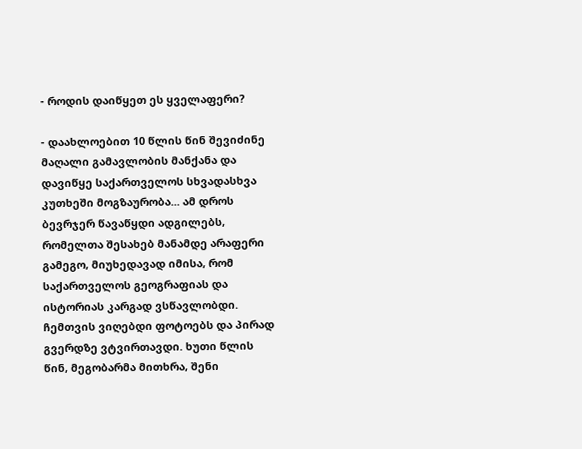- როდის დაიწყეთ ეს ყველაფერი?

- დაახლოებით 10 წლის წინ შევიძინე მაღალი გამავლობის მანქანა და დავიწყე საქართველოს სხვადასხვა კუთხეში მოგზაურობა... ამ დროს ბევრჯერ წავაწყდი ადგილებს, რომელთა შესახებ მანამდე არაფერი გამეგო, მიუხედავად იმისა, რომ საქართველოს გეოგრაფიას და ისტორიას კარგად ვსწავლობდი. ჩემთვის ვიღებდი ფოტოებს და პირად გვერდზე ვტვირთავდი. ხუთი წლის წინ, მეგობარმა მითხრა, შენი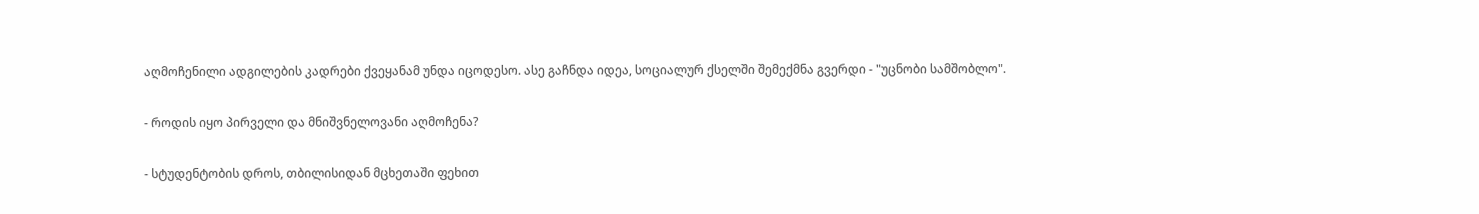აღმოჩენილი ადგილების კადრები ქვეყანამ უნდა იცოდესო. ასე გაჩნდა იდეა, სოციალურ ქსელში შემექმნა გვერდი - "უცნობი სამშობლო".

- როდის იყო პირველი და მნიშვნელოვანი აღმოჩენა?

- სტუდენტობის დროს, თბილისიდან მცხეთაში ფეხით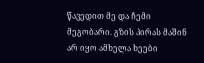წავედით მე და ჩემი მეგობარი. გზის პირას მაშინ არ იყო ამხელა ხეები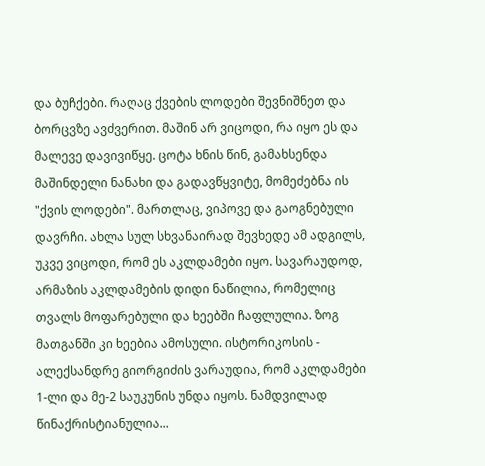და ბუჩქები. რაღაც ქვების ლოდები შევნიშნეთ და ბორცვზე ავძვერით. მაშინ არ ვიცოდი, რა იყო ეს და მალევე დავივიწყე. ცოტა ხნის წინ, გამახსენდა მაშინდელი ნანახი და გადავწყვიტე, მომეძებნა ის "ქვის ლოდები". მართლაც, ვიპოვე და გაოგნებული დავრჩი. ახლა სულ სხვანაირად შევხედე ამ ადგილს, უკვე ვიცოდი, რომ ეს აკლდამები იყო. სავარაუდოდ, არმაზის აკლდამების დიდი ნაწილია, რომელიც თვალს მოფარებული და ხეებში ჩაფლულია. ზოგ მათგანში კი ხეებია ამოსული. ისტორიკოსის - ალექსანდრე გიორგიძის ვარაუდია, რომ აკლდამები 1-ლი და მე-2 საუკუნის უნდა იყოს. ნამდვილად წინაქრისტიანულია...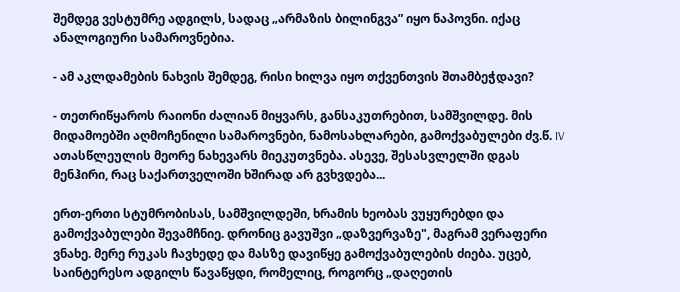შემდეგ ვესტუმრე ადგილს, სადაც „არმაზის ბილინგვა” იყო ნაპოვნი. იქაც ანალოგიური სამაროვნებია.

- ამ აკლდამების ნახვის შემდეგ, რისი ხილვა იყო თქვენთვის შთამბეჭდავი?

- თეთრიწყაროს რაიონი ძალიან მიყვარს, განსაკუთრებით, სამშვილდე. მის მიდამოებში აღმოჩენილი სამაროვნები, ნამოსახლარები, გამოქვაბულები ძვ.წ. IV ათასწლეულის მეორე ნახევარს მიეკუთვნება. ასევე, შესასვლელში დგას მენჰირი, რაც საქართველოში ხშირად არ გვხვდება...

ერთ-ერთი სტუმრობისას, სამშვილდეში, ხრამის ხეობას ვუყურებდი და გამოქვაბულები შევამჩნიე. დრონიც გავუშვი „დაზვერვაზე", მაგრამ ვერაფერი ვნახე. მერე რუკას ჩავხედე და მასზე დავიწყე გამოქვაბულების ძიება. უცებ, საინტერესო ადგილს წავაწყდი, რომელიც, როგორც „დაღეთის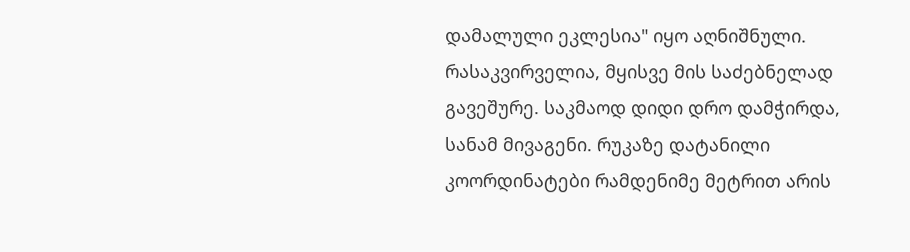დამალული ეკლესია" იყო აღნიშნული. რასაკვირველია, მყისვე მის საძებნელად გავეშურე. საკმაოდ დიდი დრო დამჭირდა, სანამ მივაგენი. რუკაზე დატანილი კოორდინატები რამდენიმე მეტრით არის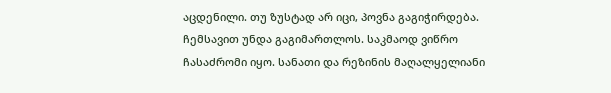აცდენილი. თუ ზუსტად არ იცი, პოვნა გაგიჭირდება. ჩემსავით უნდა გაგიმართლოს. საკმაოდ ვიწრო ჩასაძრომი იყო. სანათი და რეზინის მაღალყელიანი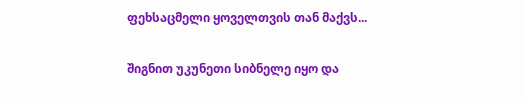ფეხსაცმელი ყოველთვის თან მაქვს...

შიგნით უკუნეთი სიბნელე იყო და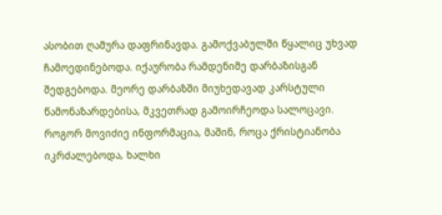ასობით ღამურა დაფრინავდა. გამოქვაბულში წყალიც უხვად ჩამოედინებოდა. იქაურობა რამდენიმე დარბაზისგან შედგებოდა. მეორე დარბაზში მიუხედავად კარსტული წამონაზარდებისა, მკვეთრად გამოირჩეოდა სალოცავი. როგორ მოვიძიე ინფორმაცია, მაშინ, როცა ქრისტიანობა იკრძალებოდა, ხალხი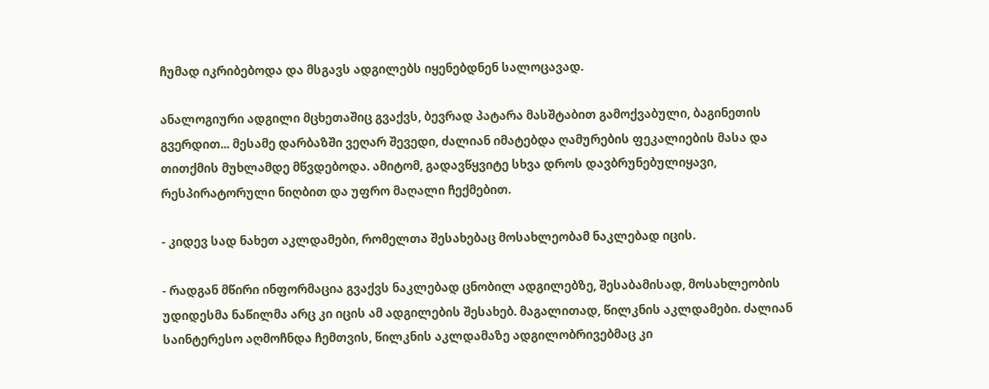ჩუმად იკრიბებოდა და მსგავს ადგილებს იყენებდნენ სალოცავად.

ანალოგიური ადგილი მცხეთაშიც გვაქვს, ბევრად პატარა მასშტაბით გამოქვაბული, ბაგინეთის გვერდით... მესამე დარბაზში ვეღარ შევედი, ძალიან იმატებდა ღამურების ფეკალიების მასა და თითქმის მუხლამდე მწვდებოდა. ამიტომ, გადავწყვიტე სხვა დროს დავბრუნებულიყავი, რესპირატორული ნიღბით და უფრო მაღალი ჩექმებით.

- კიდევ სად ნახეთ აკლდამები, რომელთა შესახებაც მოსახლეობამ ნაკლებად იცის.

- რადგან მწირი ინფორმაცია გვაქვს ნაკლებად ცნობილ ადგილებზე, შესაბამისად, მოსახლეობის უდიდესმა ნაწილმა არც კი იცის ამ ადგილების შესახებ. მაგალითად, წილკნის აკლდამები. ძალიან საინტერესო აღმოჩნდა ჩემთვის, წილკნის აკლდამაზე ადგილობრივებმაც კი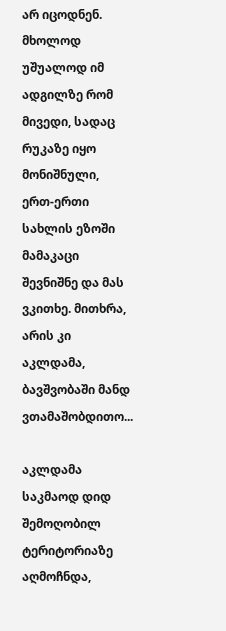არ იცოდნენ. მხოლოდ უშუალოდ იმ ადგილზე რომ მივედი, სადაც რუკაზე იყო მონიშნული, ერთ-ერთი სახლის ეზოში მამაკაცი შევნიშნე და მას ვკითხე. მითხრა, არის კი აკლდამა, ბავშვობაში მანდ ვთამაშობდითო...

აკლდამა საკმაოდ დიდ შემოღობილ ტერიტორიაზე აღმოჩნდა,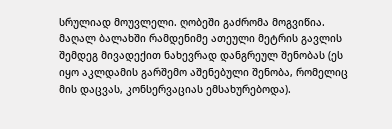სრულიად მოუვლელი. ღობეში გაძრომა მოგვიწია. მაღალ ბალახში რამდენიმე ათეული მეტრის გავლის შემდეგ მივადექით ნახევრად დანგრეულ შენობას (ეს იყო აკლდამის გარშემო აშენებული შენობა, რომელიც მის დაცვას, კონსერვაციას ემსახურებოდა).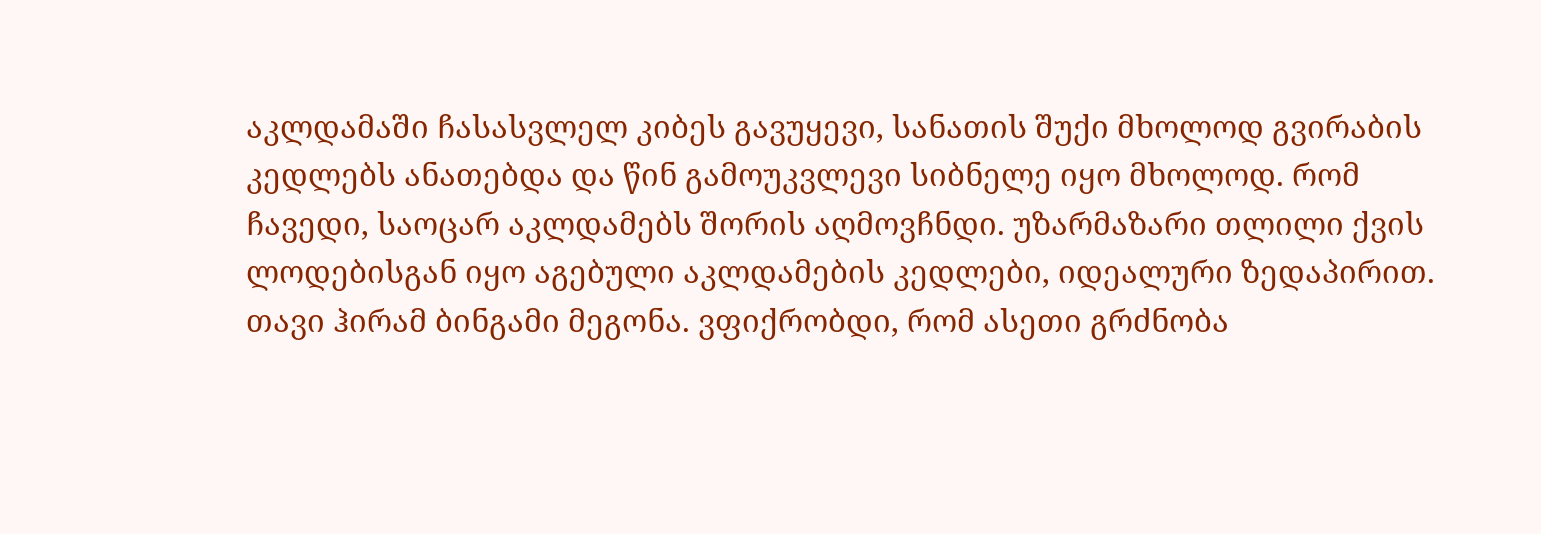აკლდამაში ჩასასვლელ კიბეს გავუყევი, სანათის შუქი მხოლოდ გვირაბის კედლებს ანათებდა და წინ გამოუკვლევი სიბნელე იყო მხოლოდ. რომ ჩავედი, საოცარ აკლდამებს შორის აღმოვჩნდი. უზარმაზარი თლილი ქვის ლოდებისგან იყო აგებული აკლდამების კედლები, იდეალური ზედაპირით. თავი ჰირამ ბინგამი მეგონა. ვფიქრობდი, რომ ასეთი გრძნობა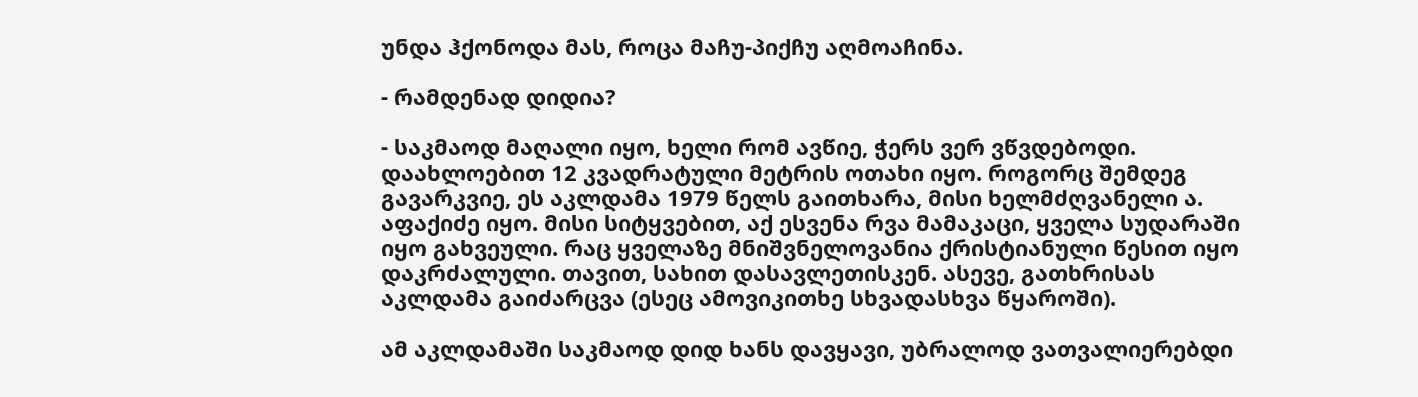უნდა ჰქონოდა მას, როცა მაჩუ-პიქჩუ აღმოაჩინა.

- რამდენად დიდია?

- საკმაოდ მაღალი იყო, ხელი რომ ავწიე, ჭერს ვერ ვწვდებოდი. დაახლოებით 12 კვადრატული მეტრის ოთახი იყო. როგორც შემდეგ გავარკვიე, ეს აკლდამა 1979 წელს გაითხარა, მისი ხელმძღვანელი ა. აფაქიძე იყო. მისი სიტყვებით, აქ ესვენა რვა მამაკაცი, ყველა სუდარაში იყო გახვეული. რაც ყველაზე მნიშვნელოვანია ქრისტიანული წესით იყო დაკრძალული. თავით, სახით დასავლეთისკენ. ასევე, გათხრისას აკლდამა გაიძარცვა (ესეც ამოვიკითხე სხვადასხვა წყაროში).

ამ აკლდამაში საკმაოდ დიდ ხანს დავყავი, უბრალოდ ვათვალიერებდი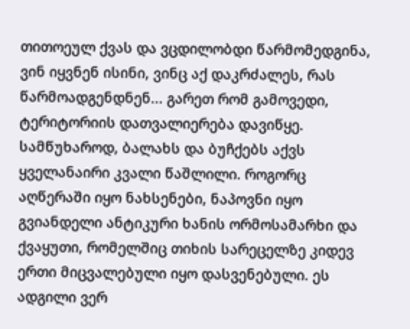თითოეულ ქვას და ვცდილობდი წარმომედგინა, ვინ იყვნენ ისინი, ვინც აქ დაკრძალეს, რას წარმოადგენდნენ... გარეთ რომ გამოვედი, ტერიტორიის დათვალიერება დავიწყე. სამწუხაროდ, ბალახს და ბუჩქებს აქვს ყველანაირი კვალი წაშლილი. როგორც აღწერაში იყო ნახსენები, ნაპოვნი იყო გვიანდელი ანტიკური ხანის ორმოსამარხი და ქვაყუთი, რომელშიც თიხის სარეცელზე კიდევ ერთი მიცვალებული იყო დასვენებული. ეს ადგილი ვერ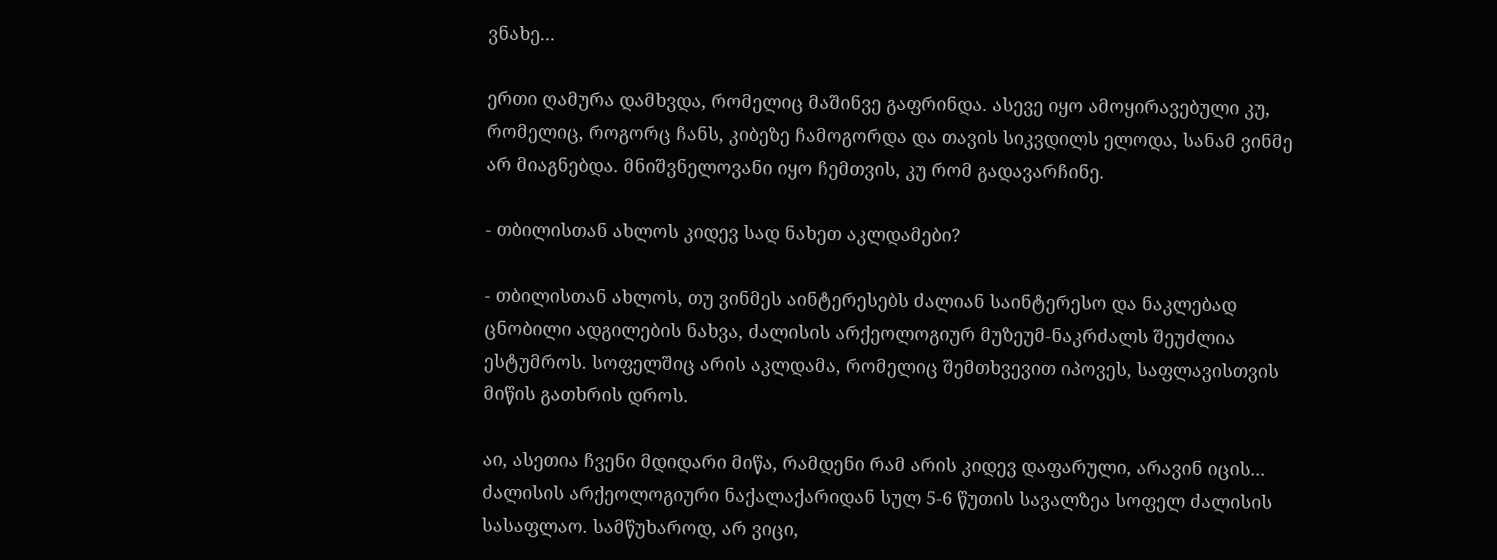ვნახე...

ერთი ღამურა დამხვდა, რომელიც მაშინვე გაფრინდა. ასევე იყო ამოყირავებული კუ, რომელიც, როგორც ჩანს, კიბეზე ჩამოგორდა და თავის სიკვდილს ელოდა, სანამ ვინმე არ მიაგნებდა. მნიშვნელოვანი იყო ჩემთვის, კუ რომ გადავარჩინე.

- თბილისთან ახლოს კიდევ სად ნახეთ აკლდამები?

- თბილისთან ახლოს, თუ ვინმეს აინტერესებს ძალიან საინტერესო და ნაკლებად ცნობილი ადგილების ნახვა, ძალისის არქეოლოგიურ მუზეუმ-ნაკრძალს შეუძლია ესტუმროს. სოფელშიც არის აკლდამა, რომელიც შემთხვევით იპოვეს, საფლავისთვის მიწის გათხრის დროს.

აი, ასეთია ჩვენი მდიდარი მიწა, რამდენი რამ არის კიდევ დაფარული, არავინ იცის... ძალისის არქეოლოგიური ნაქალაქარიდან სულ 5-6 წუთის სავალზეა სოფელ ძალისის სასაფლაო. სამწუხაროდ, არ ვიცი,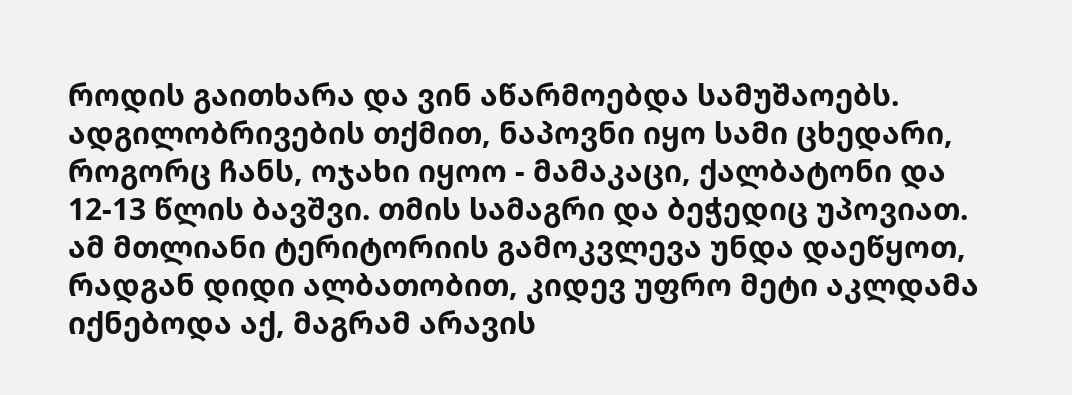როდის გაითხარა და ვინ აწარმოებდა სამუშაოებს. ადგილობრივების თქმით, ნაპოვნი იყო სამი ცხედარი, როგორც ჩანს, ოჯახი იყოო - მამაკაცი, ქალბატონი და 12-13 წლის ბავშვი. თმის სამაგრი და ბეჭედიც უპოვიათ. ამ მთლიანი ტერიტორიის გამოკვლევა უნდა დაეწყოთ, რადგან დიდი ალბათობით, კიდევ უფრო მეტი აკლდამა იქნებოდა აქ, მაგრამ არავის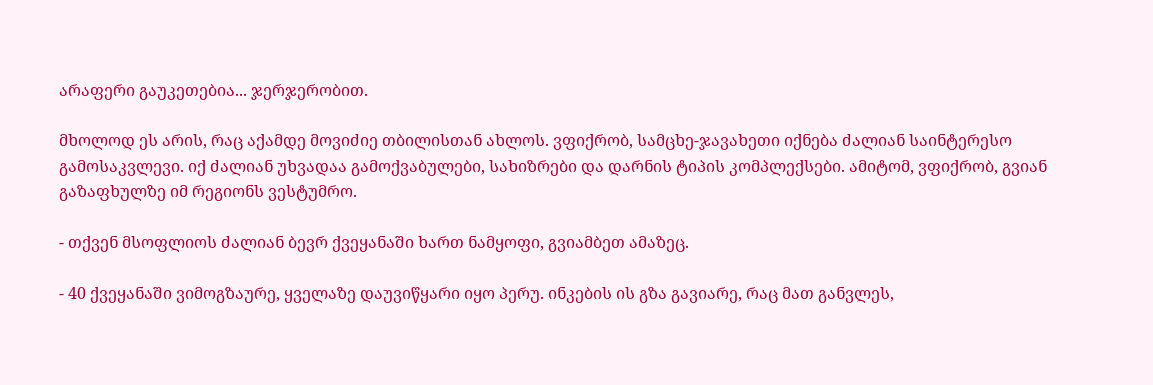არაფერი გაუკეთებია... ჯერჯერობით.

მხოლოდ ეს არის, რაც აქამდე მოვიძიე თბილისთან ახლოს. ვფიქრობ, სამცხე-ჯავახეთი იქნება ძალიან საინტერესო გამოსაკვლევი. იქ ძალიან უხვადაა გამოქვაბულები, სახიზრები და დარნის ტიპის კომპლექსები. ამიტომ, ვფიქრობ, გვიან გაზაფხულზე იმ რეგიონს ვესტუმრო.

- თქვენ მსოფლიოს ძალიან ბევრ ქვეყანაში ხართ ნამყოფი, გვიამბეთ ამაზეც.

- 40 ქვეყანაში ვიმოგზაურე, ყველაზე დაუვიწყარი იყო პერუ. ინკების ის გზა გავიარე, რაც მათ განვლეს,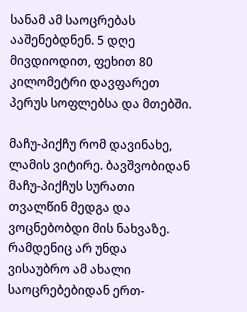სანამ ამ საოცრებას ააშენებდნენ. 5 დღე მივდიოდით, ფეხით 80 კილომეტრი დავფარეთ პერუს სოფლებსა და მთებში.

მაჩუ-პიქჩუ რომ დავინახე, ლამის ვიტირე. ბავშვობიდან მაჩუ-პიქჩუს სურათი თვალწინ მედგა და ვოცნებობდი მის ნახვაზე. რამდენიც არ უნდა ვისაუბრო ამ ახალი საოცრებებიდან ერთ-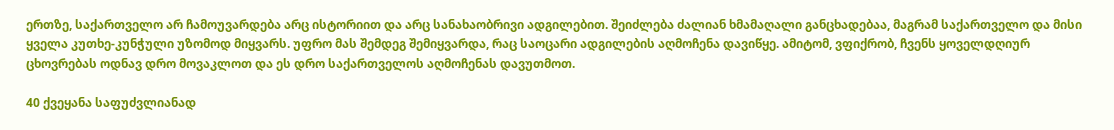ერთზე, საქართველო არ ჩამოუვარდება არც ისტორიით და არც სანახაობრივი ადგილებით. შეიძლება ძალიან ხმამაღალი განცხადებაა, მაგრამ საქართველო და მისი ყველა კუთხე-კუნჭული უზომოდ მიყვარს. უფრო მას შემდეგ შემიყვარდა, რაც საოცარი ადგილების აღმოჩენა დავიწყე. ამიტომ, ვფიქრობ, ჩვენს ყოველდღიურ ცხოვრებას ოდნავ დრო მოვაკლოთ და ეს დრო საქართველოს აღმოჩენას დავუთმოთ.

40 ქვეყანა საფუძვლიანად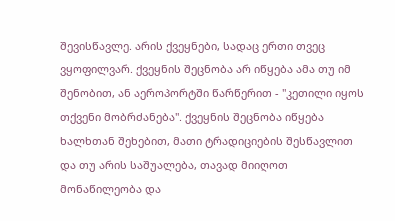შევისწავლე. არის ქვეყნები, სადაც ერთი თვეც ვყოფილვარ. ქვეყნის შეცნობა არ იწყება ამა თუ იმ შენობით, ან აეროპორტში წარწერით - "კეთილი იყოს თქვენი მობრძანება". ქვეყნის შეცნობა იწყება ხალხთან შეხებით, მათი ტრადიციების შესწავლით და თუ არის საშუალება, თავად მიიღოთ მონაწილეობა და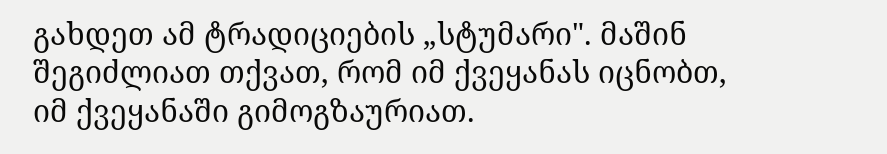გახდეთ ამ ტრადიციების „სტუმარი". მაშინ შეგიძლიათ თქვათ, რომ იმ ქვეყანას იცნობთ, იმ ქვეყანაში გიმოგზაურიათ.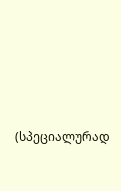(სპეციალურად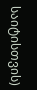საიტისთვის)